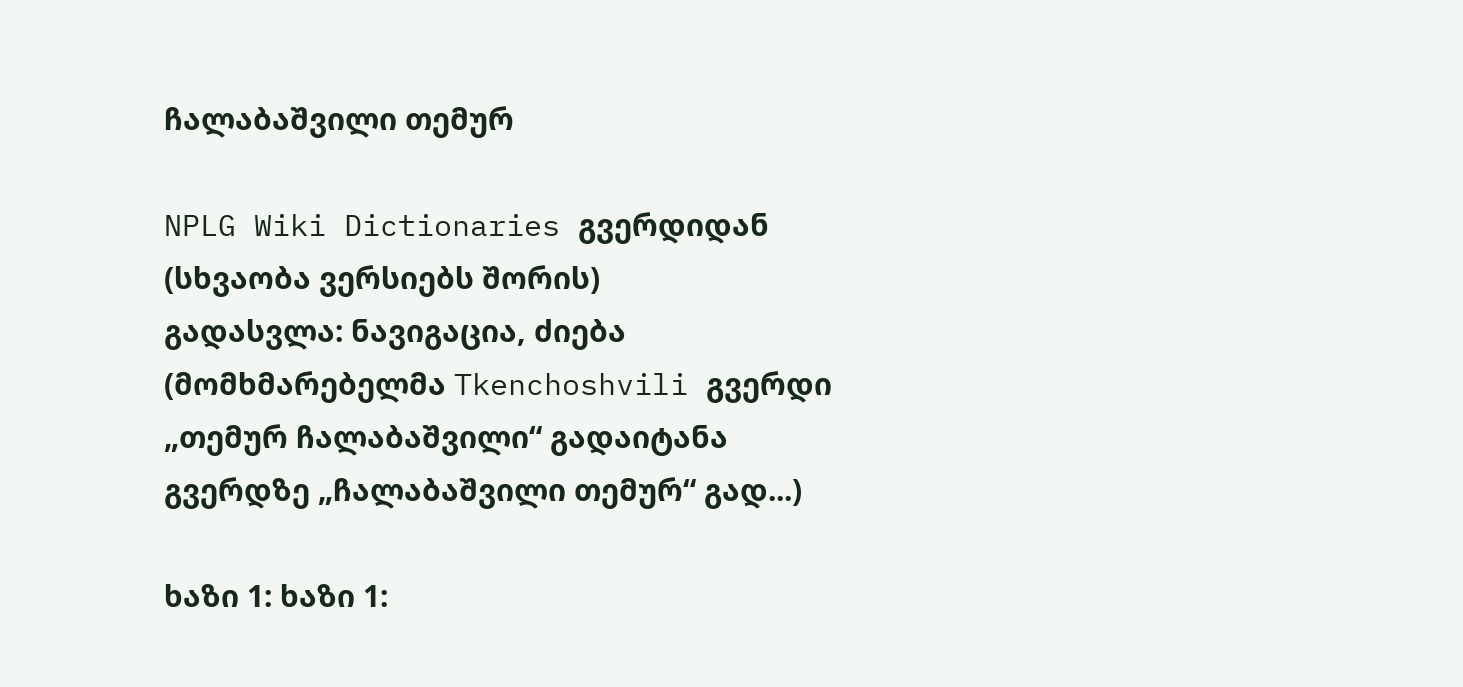ჩალაბაშვილი თემურ

NPLG Wiki Dictionaries გვერდიდან
(სხვაობა ვერსიებს შორის)
გადასვლა: ნავიგაცია, ძიება
(მომხმარებელმა Tkenchoshvili გვერდი „თემურ ჩალაბაშვილი“ გადაიტანა გვერდზე „ჩალაბაშვილი თემურ“ გად...)

ხაზი 1: ხაზი 1: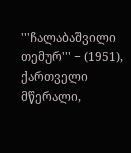'''ჩალაბაშვილი თემურ''' − (1951), ქართველი მწერალი,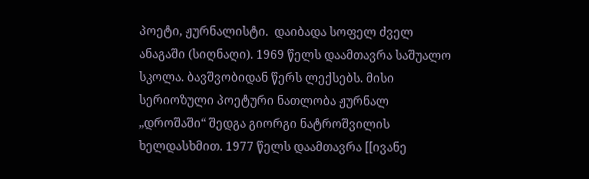პოეტი, ჟურნალისტი.  დაიბადა სოფელ ძველ ანაგაში (სიღნაღი). 1969 წელს დაამთავრა საშუალო სკოლა. ბავშვობიდან წერს ლექსებს. მისი სერიოზული პოეტური ნათლობა ჟურნალ „დროშაში“ შედგა გიორგი ნატროშვილის ხელდასხმით. 1977 წელს დაამთავრა [[ივანე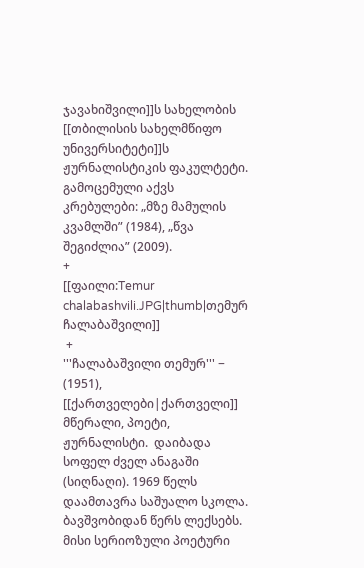ჯავახიშვილი]]ს სახელობის [[თბილისის სახელმწიფო უნივერსიტეტი]]ს ჟურნალისტიკის ფაკულტეტი. გამოცემული აქვს კრებულები: „მზე მამულის კვამლში” (1984), „წვა შეგიძლია” (2009).
+
[[ფაილი:Temur chalabashvili.JPG|thumb|თემურ ჩალაბაშვილი]]
 +
'''ჩალაბაშვილი თემურ''' − (1951), [[ქართველები|ქართველი]] მწერალი, პოეტი, ჟურნალისტი.  დაიბადა სოფელ ძველ ანაგაში (სიღნაღი). 1969 წელს დაამთავრა საშუალო სკოლა. ბავშვობიდან წერს ლექსებს. მისი სერიოზული პოეტური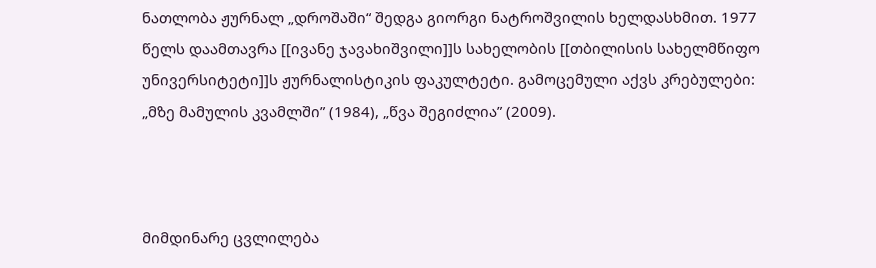ნათლობა ჟურნალ „დროშაში“ შედგა გიორგი ნატროშვილის ხელდასხმით. 1977 წელს დაამთავრა [[ივანე ჯავახიშვილი]]ს სახელობის [[თბილისის სახელმწიფო უნივერსიტეტი]]ს ჟურნალისტიკის ფაკულტეტი. გამოცემული აქვს კრებულები: „მზე მამულის კვამლში” (1984), „წვა შეგიძლია” (2009).



მიმდინარე ცვლილება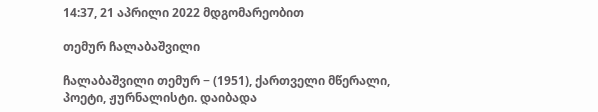14:37, 21 აპრილი 2022 მდგომარეობით

თემურ ჩალაბაშვილი

ჩალაბაშვილი თემურ − (1951), ქართველი მწერალი, პოეტი, ჟურნალისტი. დაიბადა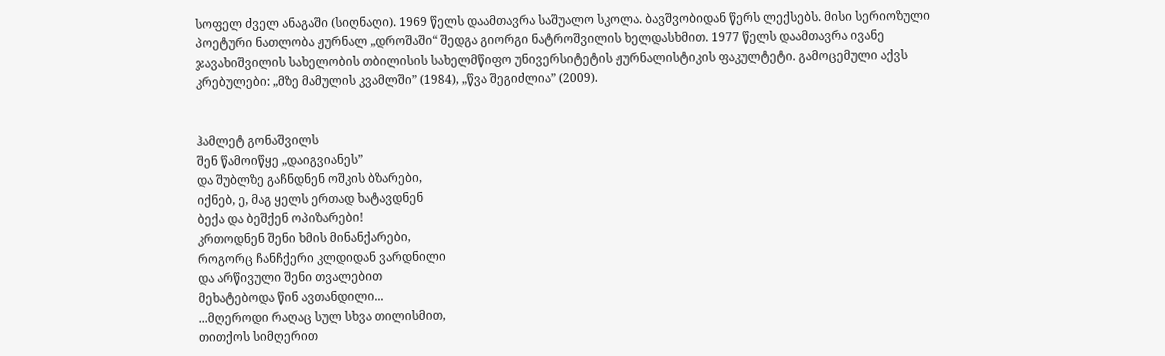სოფელ ძველ ანაგაში (სიღნაღი). 1969 წელს დაამთავრა საშუალო სკოლა. ბავშვობიდან წერს ლექსებს. მისი სერიოზული პოეტური ნათლობა ჟურნალ „დროშაში“ შედგა გიორგი ნატროშვილის ხელდასხმით. 1977 წელს დაამთავრა ივანე ჯავახიშვილის სახელობის თბილისის სახელმწიფო უნივერსიტეტის ჟურნალისტიკის ფაკულტეტი. გამოცემული აქვს კრებულები: „მზე მამულის კვამლში” (1984), „წვა შეგიძლია” (2009).


ჰამლეტ გონაშვილს
შენ წამოიწყე „დაიგვიანეს”
და შუბლზე გაჩნდნენ ოშკის ბზარები,
იქნებ, ე, მაგ ყელს ერთად ხატავდნენ
ბექა და ბეშქენ ოპიზარები!
კრთოდნენ შენი ხმის მინანქარები,
როგორც ჩანჩქერი კლდიდან ვარდნილი
და არწივული შენი თვალებით
მეხატებოდა წინ ავთანდილი...
...მღეროდი რაღაც სულ სხვა თილისმით,
თითქოს სიმღერით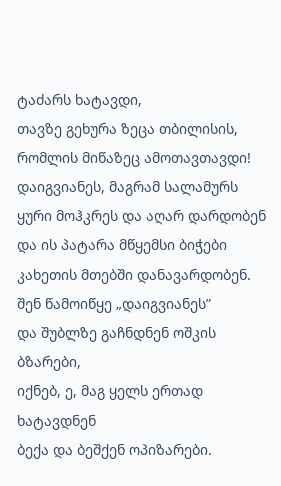ტაძარს ხატავდი,
თავზე გეხურა ზეცა თბილისის,
რომლის მიწაზეც ამოთავთავდი!
დაიგვიანეს, მაგრამ სალამურს
ყური მოჰკრეს და აღარ დარდობენ
და ის პატარა მწყემსი ბიჭები
კახეთის მთებში დანავარდობენ.
შენ წამოიწყე „დაიგვიანეს”
და შუბლზე გაჩნდნენ ოშკის ბზარები,
იქნებ, ე, მაგ ყელს ერთად ხატავდნენ
ბექა და ბეშქენ ოპიზარები.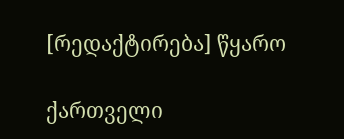[რედაქტირება] წყარო

ქართველი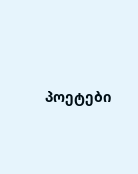პოეტები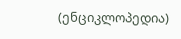(ენციკლოპედია)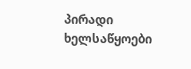პირადი ხელსაწყოები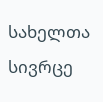სახელთა სივრცე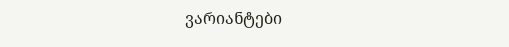ვარიანტები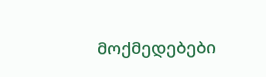მოქმედებები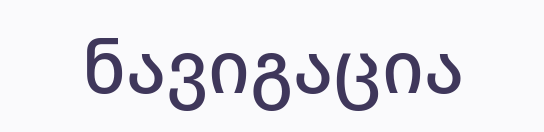ნავიგაცია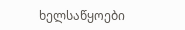ხელსაწყოები